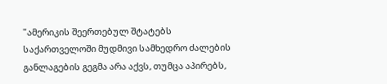"ამერიკის შეერთებულ შტატებს საქართველოში მუდმივი სამხედრო ძალების განლაგების გეგმა არა აქვს, თუმცა აპირებს,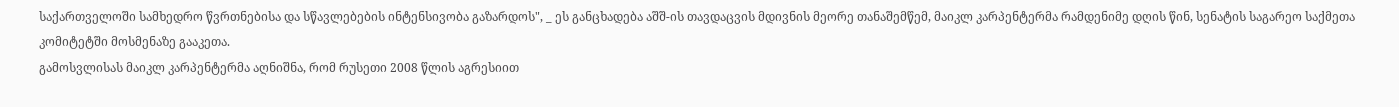საქართველოში სამხედრო წვრთნებისა და სწავლებების ინტენსივობა გაზარდოს", _ ეს განცხადება აშშ-ის თავდაცვის მდივნის მეორე თანაშემწემ, მაიკლ კარპენტერმა რამდენიმე დღის წინ, სენატის საგარეო საქმეთა კომიტეტში მოსმენაზე გააკეთა.
გამოსვლისას მაიკლ კარპენტერმა აღნიშნა, რომ რუსეთი 2008 წლის აგრესიით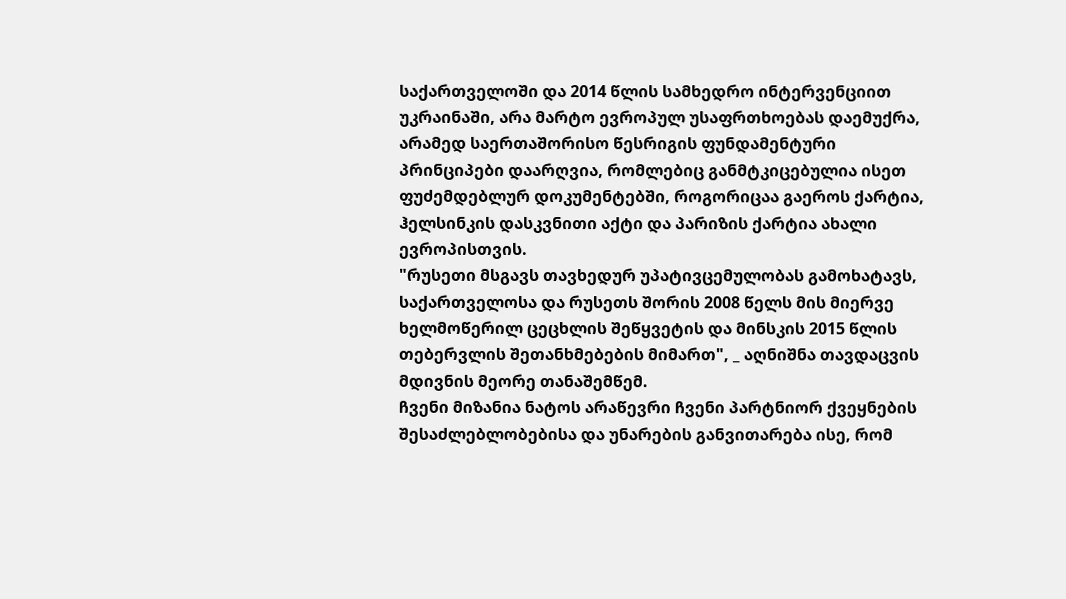საქართველოში და 2014 წლის სამხედრო ინტერვენციით უკრაინაში, არა მარტო ევროპულ უსაფრთხოებას დაემუქრა, არამედ საერთაშორისო წესრიგის ფუნდამენტური პრინციპები დაარღვია, რომლებიც განმტკიცებულია ისეთ ფუძემდებლურ დოკუმენტებში, როგორიცაა გაეროს ქარტია, ჰელსინკის დასკვნითი აქტი და პარიზის ქარტია ახალი ევროპისთვის.
"რუსეთი მსგავს თავხედურ უპატივცემულობას გამოხატავს, საქართველოსა და რუსეთს შორის 2008 წელს მის მიერვე ხელმოწერილ ცეცხლის შეწყვეტის და მინსკის 2015 წლის თებერვლის შეთანხმებების მიმართ", _ აღნიშნა თავდაცვის მდივნის მეორე თანაშემწემ.
ჩვენი მიზანია ნატოს არაწევრი ჩვენი პარტნიორ ქვეყნების შესაძლებლობებისა და უნარების განვითარება ისე, რომ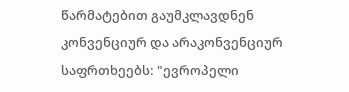წარმატებით გაუმკლავდნენ კონვენციურ და არაკონვენციურ საფრთხეებს: "ევროპელი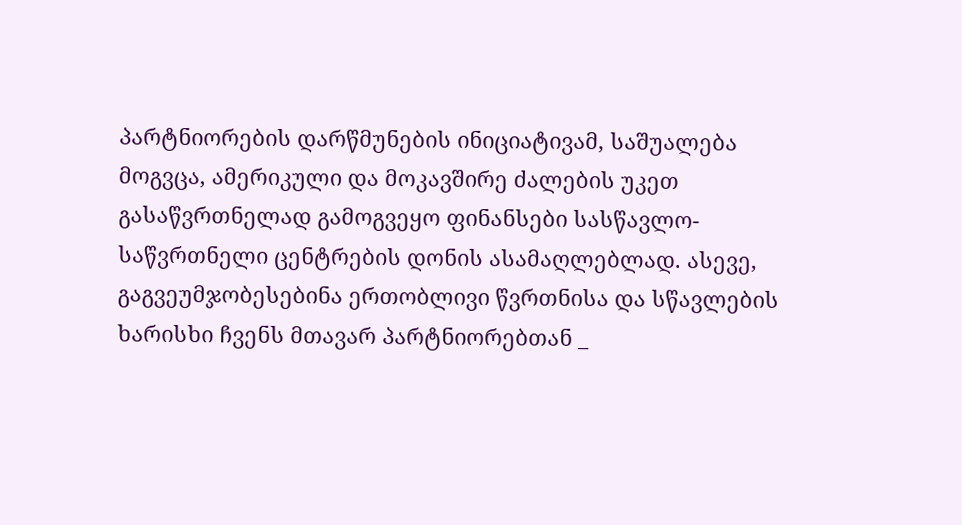პარტნიორების დარწმუნების ინიციატივამ, საშუალება მოგვცა, ამერიკული და მოკავშირე ძალების უკეთ გასაწვრთნელად გამოგვეყო ფინანსები სასწავლო-საწვრთნელი ცენტრების დონის ასამაღლებლად. ასევე, გაგვეუმჯობესებინა ერთობლივი წვრთნისა და სწავლების ხარისხი ჩვენს მთავარ პარტნიორებთან _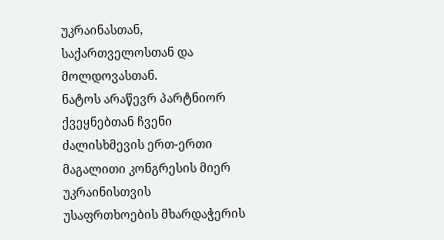უკრაინასთან, საქართველოსთან და მოლდოვასთან.
ნატოს არაწევრ პარტნიორ ქვეყნებთან ჩვენი ძალისხმევის ერთ-ერთი მაგალითი კონგრესის მიერ უკრაინისთვის უსაფრთხოების მხარდაჭერის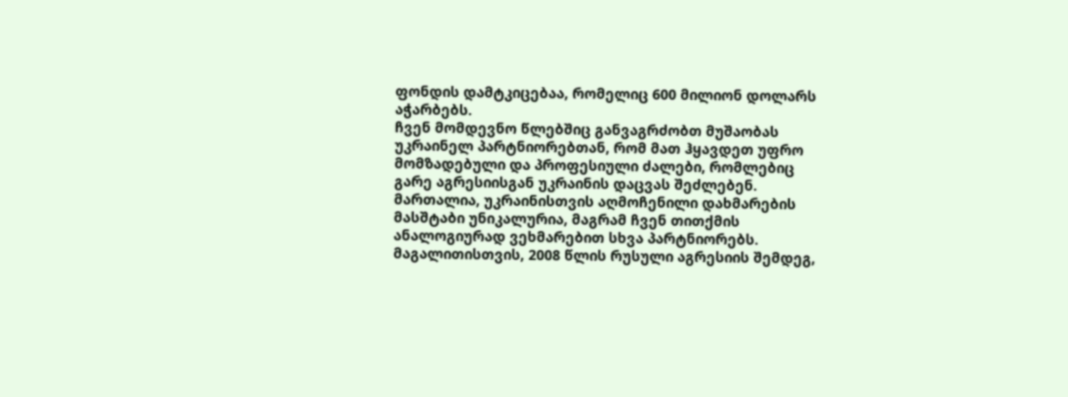ფონდის დამტკიცებაა, რომელიც 600 მილიონ დოლარს აჭარბებს.
ჩვენ მომდევნო წლებშიც განვაგრძობთ მუშაობას უკრაინელ პარტნიორებთან, რომ მათ ჰყავდეთ უფრო მომზადებული და პროფესიული ძალები, რომლებიც გარე აგრესიისგან უკრაინის დაცვას შეძლებენ.
მართალია, უკრაინისთვის აღმოჩენილი დახმარების მასშტაბი უნიკალურია, მაგრამ ჩვენ თითქმის ანალოგიურად ვეხმარებით სხვა პარტნიორებს.
მაგალითისთვის, 2008 წლის რუსული აგრესიის შემდეგ,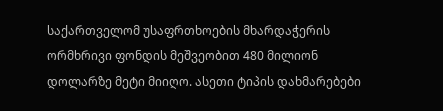საქართველომ უსაფრთხოების მხარდაჭერის ორმხრივი ფონდის მეშვეობით 480 მილიონ დოლარზე მეტი მიიღო. ასეთი ტიპის დახმარებები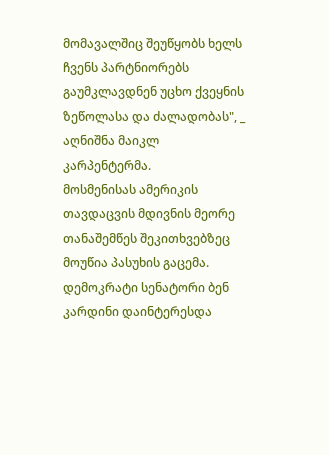მომავალშიც შეუწყობს ხელს ჩვენს პარტნიორებს გაუმკლავდნენ უცხო ქვეყნის ზეწოლასა და ძალადობას", _ აღნიშნა მაიკლ კარპენტერმა.
მოსმენისას ამერიკის თავდაცვის მდივნის მეორე თანაშემწეს შეკითხვებზეც მოუწია პასუხის გაცემა. დემოკრატი სენატორი ბენ კარდინი დაინტერესდა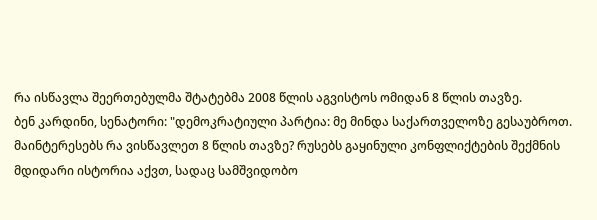რა ისწავლა შეერთებულმა შტატებმა 2008 წლის აგვისტოს ომიდან 8 წლის თავზე.
ბენ კარდინი, სენატორი: "დემოკრატიული პარტია: მე მინდა საქართველოზე გესაუბროთ. მაინტერესებს რა ვისწავლეთ 8 წლის თავზე? რუსებს გაყინული კონფლიქტების შექმნის მდიდარი ისტორია აქვთ, სადაც სამშვიდობო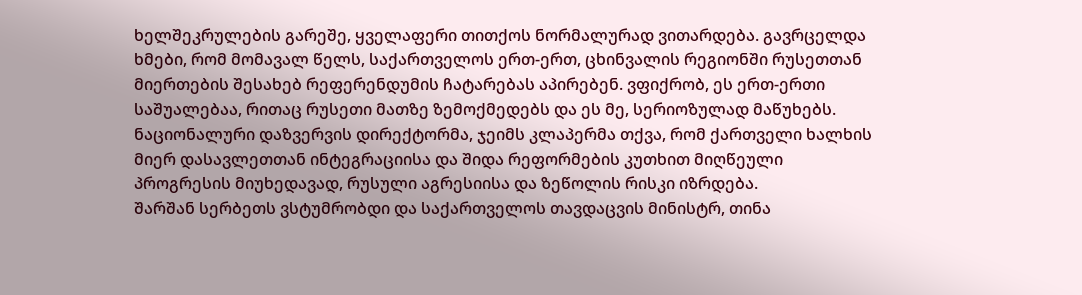ხელშეკრულების გარეშე, ყველაფერი თითქოს ნორმალურად ვითარდება. გავრცელდა ხმები, რომ მომავალ წელს, საქართველოს ერთ-ერთ, ცხინვალის რეგიონში რუსეთთან მიერთების შესახებ რეფერენდუმის ჩატარებას აპირებენ. ვფიქრობ, ეს ერთ-ერთი საშუალებაა, რითაც რუსეთი მათზე ზემოქმედებს და ეს მე, სერიოზულად მაწუხებს. ნაციონალური დაზვერვის დირექტორმა, ჯეიმს კლაპერმა თქვა, რომ ქართველი ხალხის მიერ დასავლეთთან ინტეგრაციისა და შიდა რეფორმების კუთხით მიღწეული პროგრესის მიუხედავად, რუსული აგრესიისა და ზეწოლის რისკი იზრდება.
შარშან სერბეთს ვსტუმრობდი და საქართველოს თავდაცვის მინისტრ, თინა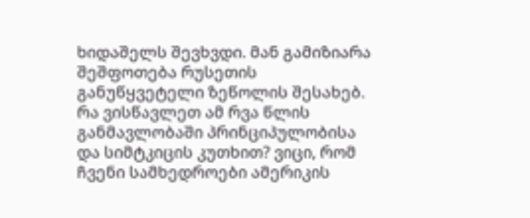ხიდაშელს შევხვდი. მან გამიზიარა შეშფოთება რუსეთის განუწყვეტელი ზეწოლის შესახებ. რა ვისწავლეთ ამ რვა წლის განმავლობაში პრინციპულობისა და სიმტკიცის კუთხით? ვიცი, რომ ჩვენი სამხედროები ამერიკის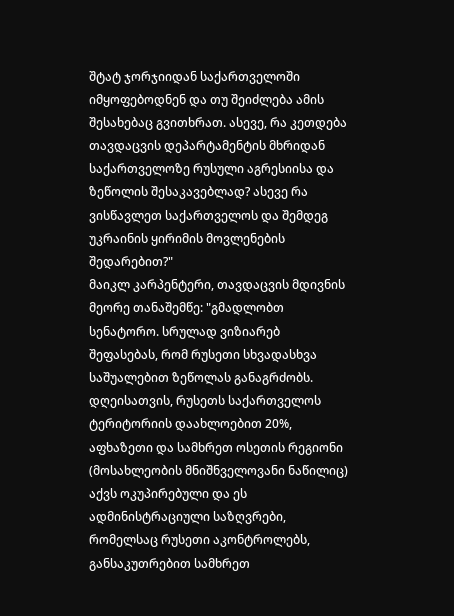შტატ ჯორჯიიდან საქართველოში იმყოფებოდნენ და თუ შეიძლება ამის შესახებაც გვითხრათ. ასევე, რა კეთდება თავდაცვის დეპარტამენტის მხრიდან საქართველოზე რუსული აგრესიისა და ზეწოლის შესაკავებლად? ასევე რა ვისწავლეთ საქართველოს და შემდეგ უკრაინის ყირიმის მოვლენების შედარებით?"
მაიკლ კარპენტერი, თავდაცვის მდივნის მეორე თანაშემწე: "გმადლობთ სენატორო. სრულად ვიზიარებ შეფასებას, რომ რუსეთი სხვადასხვა საშუალებით ზეწოლას განაგრძობს. დღეისათვის, რუსეთს საქართველოს ტერიტორიის დაახლოებით 20%, აფხაზეთი და სამხრეთ ოსეთის რეგიონი (მოსახლეობის მნიშნველოვანი ნაწილიც) აქვს ოკუპირებული და ეს ადმინისტრაციული საზღვრები, რომელსაც რუსეთი აკონტროლებს, განსაკუთრებით სამხრეთ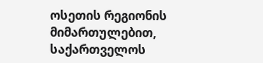ოსეთის რეგიონის მიმართულებით, საქართველოს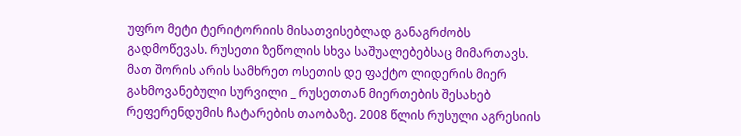უფრო მეტი ტერიტორიის მისათვისებლად განაგრძობს გადმოწევას. რუსეთი ზეწოლის სხვა საშუალებებსაც მიმართავს. მათ შორის არის სამხრეთ ოსეთის დე ფაქტო ლიდერის მიერ გახმოვანებული სურვილი _ რუსეთთან მიერთების შესახებ რეფერენდუმის ჩატარების თაობაზე. 2008 წლის რუსული აგრესიის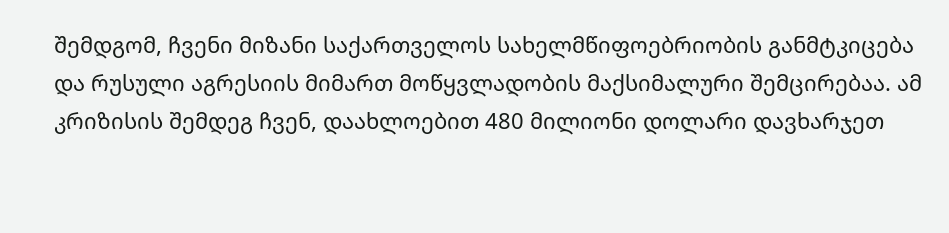შემდგომ, ჩვენი მიზანი საქართველოს სახელმწიფოებრიობის განმტკიცება და რუსული აგრესიის მიმართ მოწყვლადობის მაქსიმალური შემცირებაა. ამ კრიზისის შემდეგ ჩვენ, დაახლოებით 480 მილიონი დოლარი დავხარჯეთ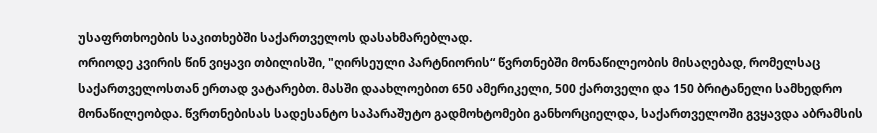უსაფრთხოების საკითხებში საქართველოს დასახმარებლად.
ორიოდე კვირის წინ ვიყავი თბილისში, "ღირსეული პარტნიორის“ წვრთნებში მონაწილეობის მისაღებად, რომელსაც საქართველოსთან ერთად ვატარებთ. მასში დაახლოებით 650 ამერიკელი, 500 ქართველი და 150 ბრიტანელი სამხედრო მონაწილეობდა. წვრთნებისას სადესანტო საპარაშუტო გადმოხტომები განხორციელდა, საქართველოში გვყავდა აბრამსის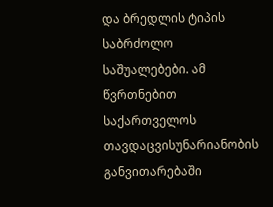და ბრედლის ტიპის საბრძოლო საშუალებები. ამ წვრთნებით საქართველოს თავდაცვისუნარიანობის განვითარებაში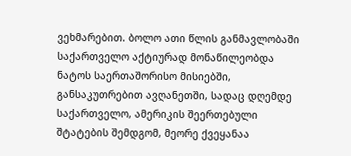ვეხმარებით. ბოლო ათი წლის განმავლობაში საქართველო აქტიურად მონაწილეობდა ნატოს საერთაშორისო მისიებში, განსაკუთრებით ავღანეთში, სადაც დღემდე საქართველო, ამერიკის შეერთებული შტატების შემდგომ, მეორე ქვეყანაა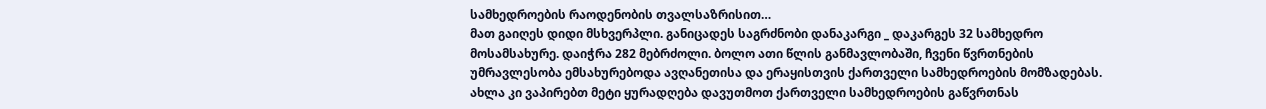სამხედროების რაოდენობის თვალსაზრისით…
მათ გაიღეს დიდი მსხვერპლი. განიცადეს საგრძნობი დანაკარგი _ დაკარგეს 32 სამხედრო მოსამსახურე. დაიჭრა 282 მებრძოლი. ბოლო ათი წლის განმავლობაში, ჩვენი წვრთნების უმრავლესობა ემსახურებოდა ავღანეთისა და ერაყისთვის ქართველი სამხედროების მომზადებას. ახლა კი ვაპირებთ მეტი ყურადღება დავუთმოთ ქართველი სამხედროების გაწვრთნას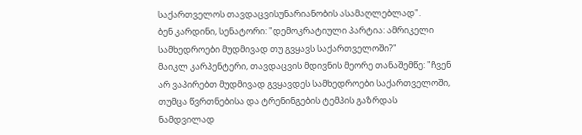საქართველოს თავდაცვისუნარიანობის ასამაღლებლად".
ბენ კარდინი, სენატორი: "დემოკრატიული პარტია: ამრიკელი სამხედროები მუდმივად თუ გვყავს საქართველოში?"
მაიკლ კარპენტერი, თავდაცვის მდივნის მეორე თანაშემწე: "ჩვენ არ ვაპირებთ მუდმივად გვყავდეს სამხედროები საქართველოში, თუმცა წვრთნებისა და ტრენინგების ტემპის გაზრდას ნამდვილად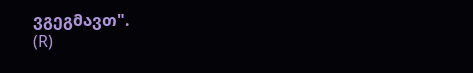ვგეგმავთ".
(R)